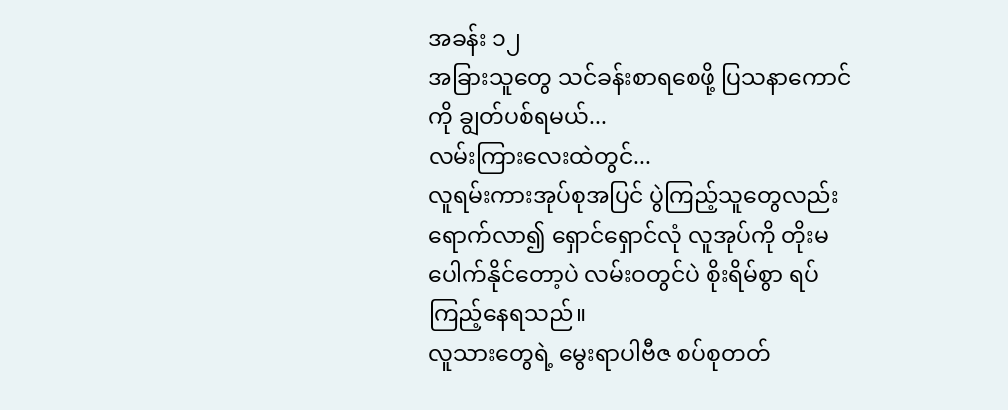အခန်း ၁၂
အခြားသူတွေ သင်ခန်းစာရစေဖို့ ပြသနာကောင်ကို ချွတ်ပစ်ရမယ်...
လမ်းကြားလေးထဲတွင်...
လူရမ်းကားအုပ်စုအပြင် ပွဲကြည့်သူတွေလည်းရောက်လာ၍ ရှောင်ရှောင်လုံ လူအုပ်ကို တိုးမပေါက်နိုင်တော့ပဲ လမ်းဝတွင်ပဲ စိုးရိမ်စွာ ရပ်ကြည့်နေရသည်။
လူသားတွေရဲ့ မွေးရာပါဗီဇ စပ်စုတတ်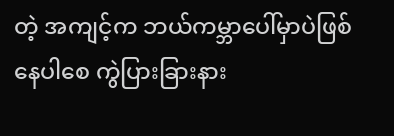တဲ့ အကျင့်က ဘယ်ကမ္ဘာပေါ်မှာပဲဖြစ်နေပါစေ ကွဲပြားခြားနား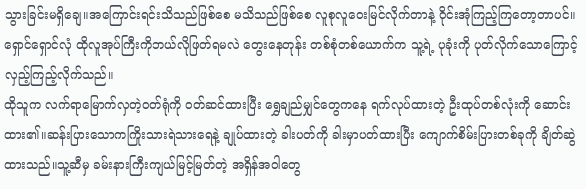သွားခြင်းမရှိချေ။အကြောင်းရင်းသိသည်ဖြစ်စေ မသိသည်ဖြစ်စေ လူစုလူဝေးမြင်လိုက်တာနဲ့ ဝိုင်းအုံကြည့်ကြတော့တာပင်။
ရှောင်ရှောင်လုံ ထိုလူအုပ်ကြီးကိုဘယ်လိုဖြတ်ရမလဲ တွေးနေတုန်း တစ်စုံတစ်ယောက်က သူ့ရဲ့ ပုခုံးကို ပုတ်လိုက်သောကြောင့် လှည့်ကြည့်လိုက်သည်။
ထိုသူက လက်ရာမြောက်လှတဲ့၀တ်ရုံကို ဝတ်ဆင်ထားပြီး ရွှေချည်မျှင်တွေကနေ ရက်လုပ်ထားတဲ့ ဦးထုပ်တစ်လုံးကို ဆောင်းထား၏။ဆန်းပြားသောကကြိုးသားရဲသားရေနဲ့ ချုပ်ထားတဲ့ ခါးပတ်ကို ခါးမှာပတ်ထားပြီး ကျောက်စိမ်းပြားတစ်ခုကို ချိတ်ဆွဲထားသည်။သူ့ဆီမှ ခမ်းနားကြီးကျယ်မြင့်မြတ်တဲ့ အရှိန်အဝါတွေ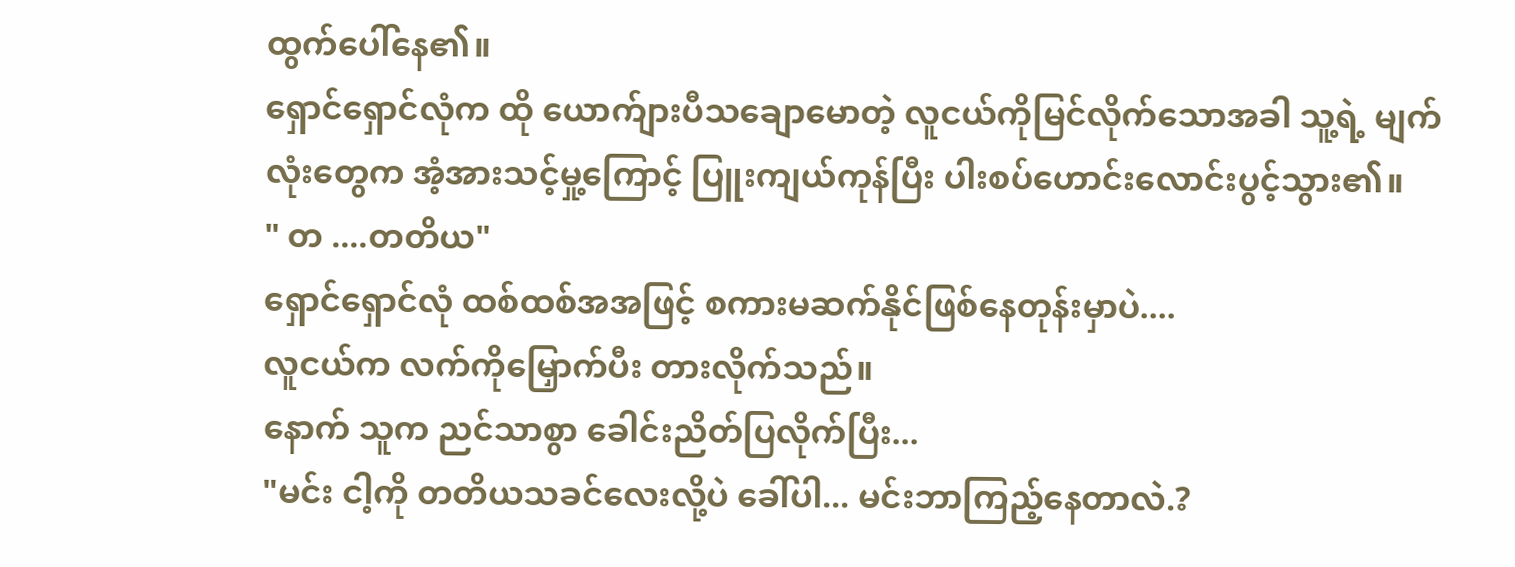ထွက်ပေါ်နေ၏။
ရှောင်ရှောင်လုံက ထို ယောက်ျားပီသချောမောတဲ့ လူငယ်ကိုမြင်လိုက်သောအခါ သူ့ရဲ့ မျက်လုံးတွေက အံ့အားသင့်မှု့ကြောင့် ပြူးကျယ်ကုန်ပြီး ပါးစပ်ဟောင်းလောင်းပွင့်သွား၏။
" တ ....တတိယ"
ရှောင်ရှောင်လုံ ထစ်ထစ်အအဖြင့် စကားမဆက်နိုင်ဖြစ်နေတုန်းမှာပဲ....
လူငယ်က လက်ကိုမြှောက်ပီး တားလိုက်သည်။
နောက် သူက ညင်သာစွာ ခေါင်းညိတ်ပြလိုက်ပြီး...
"မင်း ငါ့ကို တတိယသခင်လေးလို့ပဲ ခေါ်ပါ... မင်းဘာကြည့်နေတာလဲ.?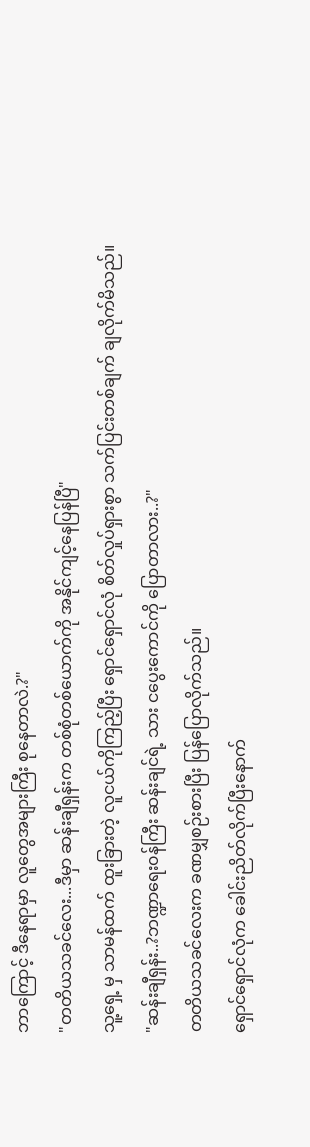ဘာကြောင့် ဒီနေရာမှာ လူတွေအများကြီး စုနေတာလဲ.?"
"တတိယသခင်လေး...ဒီမှာ ဆန်းချီရှန်းက တစ်စုံတစ်ယောက်ကို အနိုင်ကျင့်နေပြန်ပြီ"
သူ့ရှေ့ မှ သာမန်ထက် ထူးခြားတဲ့ လူငယ်ကိုကြည့်ပြီး ရှောင်ရှောင်လုံ စိတ်လှုပ်ရှားစွာ သက်ပြင်းတစ်ချက် ချလိုက်မိသည်။
"ဆန်းချီရှန်း..?ဘဏ္ဍာရေး၀န်ကြီး ဆန်းချင်ရဲ့ သား ငပွေးကောင်ကို ပြောတာလား..?"
တတိယသခင်လေးက ခဏမျှစဉ်းစားပြီး ပြန်ပြောလိုက်သည်။
ရှောင်ရှောင်လုံက ခေါင်းညိတ်လိုက်ပြီးနောက်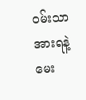၀မ်းသာအားရနဲ့ မေး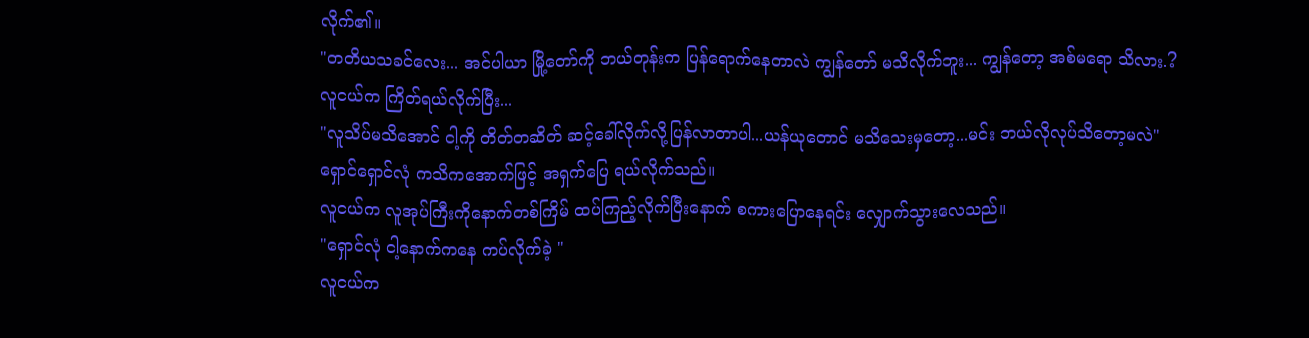လိုက်၏။
"တတိယသခင်လေး... အင်ပါယာ မြို့တော်ကို ဘယ်တုန်းက ပြန်ရောက်နေတာလဲ ကျွန်တော် မသိလိုက်ဘူး... ကျွန်တော့ အစ်မရော သိလား.?
လူငယ်က ကြိတ်ရယ်လိုက်ပြီး...
"လူသိပ်မသိအောင် ငါ့ကို တိတ်တဆိတ် ဆင့်ခေါ်လိုက်လို့ပြန်လာတာပါ...ယန်ယုတောင် မသိသေးမှတော့...မင်း ဘယ်လိုလုပ်သိတော့မလဲ"
ရှောင်ရှောင်လုံ ကသိကအောက်ဖြင့် အရှက်ပြေ ရယ်လိုက်သည်။
လူငယ်က လူအုပ်ကြီးကိုနောက်တစ်ကြိမ် ထပ်ကြည့်လိုက်ပြီးနောက် စကားပြောနေရင်း လျှောက်သွားလေသည်။
"ရှောင်လုံ ငါ့နောက်ကနေ ကပ်လိုက်ခဲ့ "
လူငယ်က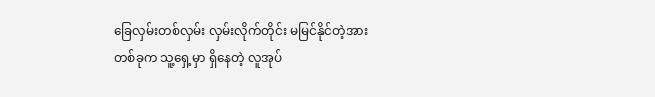ခြေလှမ်းတစ်လှမ်း လှမ်းလိုက်တိုင်း မမြင်နိုင်တဲ့အားတစ်ခုက သူ့ရှေ့မှာ ရှိနေတဲ့ လူအုပ်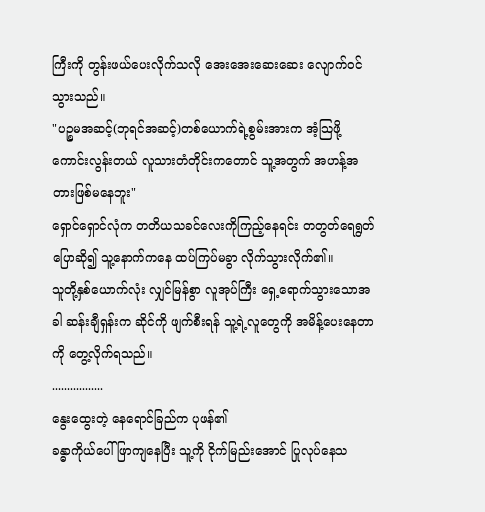ကြီးကို တွန်းဖယ်ပေးလိုက်သလို အေးအေးဆေးဆေး လျောက်ဝင်သွားသည်။
"ပဉ္စမအဆင့်(ဘုရင်အဆင့်)တစ်ယောက်ရဲ့စွမ်းအားက အံ့သြဖို့ ကောင်းလွန်းတယ် လူသားတံတိုင်းကတောင် သူ့အတွက် အဟန့်အတားဖြစ်မနေဘူး"
ရှောင်ရှောင်လုံက တတိယသခင်လေးကိုကြည့်နေရင်း တတွတ်ရေရွတ်ပြောဆို၍ သူ့နောက်ကနေ ထပ်ကြပ်မခွာ လိုက်သွားလိုက်၏။
သူတို့နှစ်ယောက်လုံး လျှင်မြန်စွာ လူအုပ်ကြီး ရှေ့ရောက်သွားသောအခါ ဆန်းချီရှန်းက ဆိုင်ကို ဖျက်စီးရန် သူ့ရဲ့လူတွေကို အမိန့်ပေးနေတာကို တွေ့လိုက်ရသည်။
.................
နွေးထွေးတဲ့ နေရောင်ခြည်က ပုဖန်၏
ခန္ဓာကိုယ်ပေါ်ဖြာကျနေပြီး သူ့ကို ငိုက်မြည်းအောင် ပြုလုပ်နေသ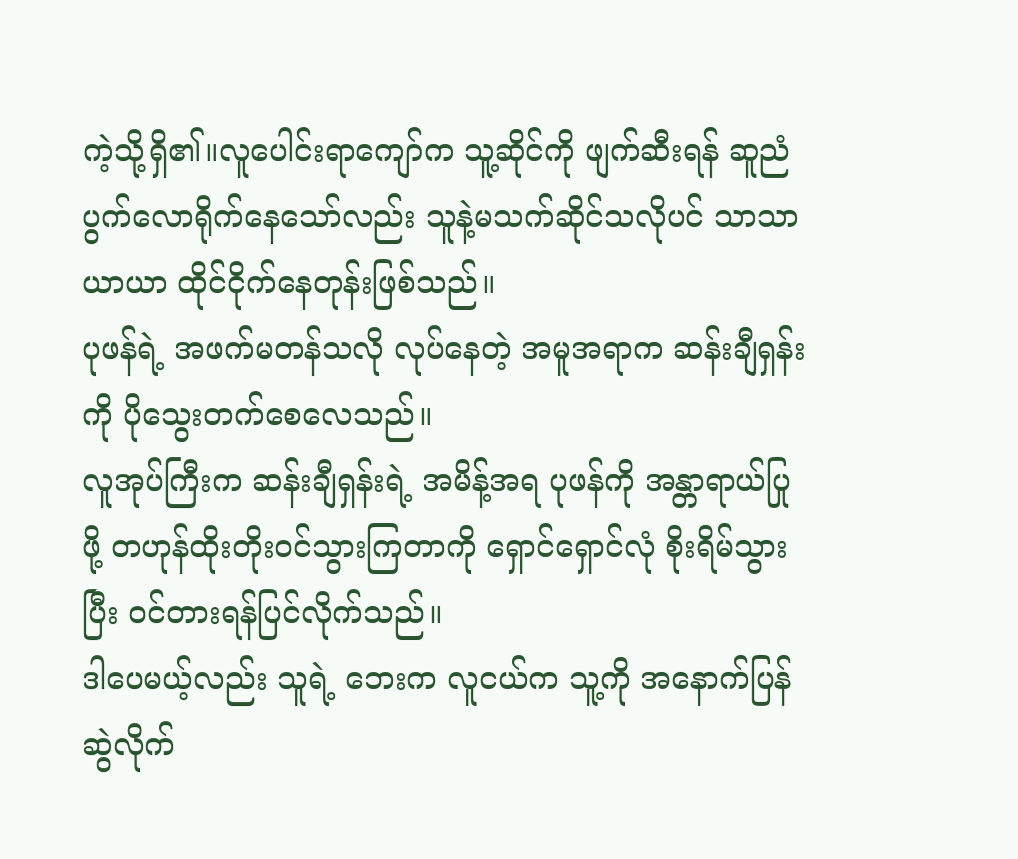ကဲ့သို့ရှိ၏။လူပေါင်းရာကျော်က သူ့ဆိုင်ကို ဖျက်ဆီးရန် ဆူညံပွက်လောရိုက်နေသော်လည်း သူနဲ့မသက်ဆိုင်သလိုပင် သာသာယာယာ ထိုင်ငိုက်နေတုန်းဖြစ်သည်။
ပုဖန်ရဲ့ အဖက်မတန်သလို လုပ်နေတဲ့ အမူအရာက ဆန်းချီရှန်းကို ပိုသွေးတက်စေလေသည်။
လူအုပ်ကြီးက ဆန်းချီရှန်းရဲ့ အမိန့်အရ ပုဖန်ကို အန္တာရာယ်ပြုဖို့ တဟုန်ထိုးတိုးဝင်သွားကြတာကို ရှောင်ရှောင်လုံ စိုးရိမ်သွားပြီး ဝင်တားရန်ပြင်လိုက်သည်။
ဒါပေမယ့်လည်း သူရဲ့ ဘေးက လူငယ်က သူ့ကို အနောက်ပြန်ဆွဲလိုက်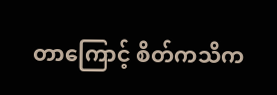တာကြောင့် စိတ်ကသိက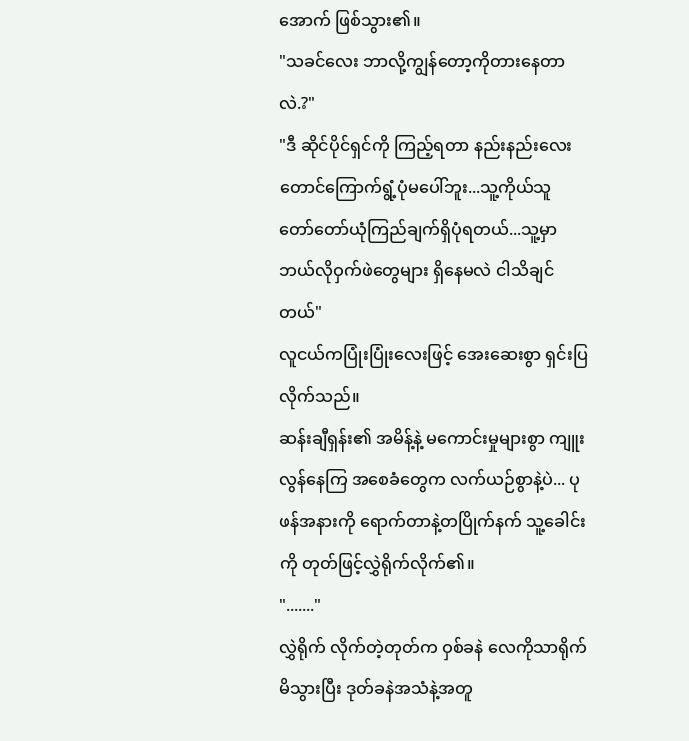အောက် ဖြစ်သွား၏။
"သခင်လေး ဘာလို့ကျွန်တော့ကိုတားနေတာလဲ.?"
"ဒီ ဆိုင်ပိုင်ရှင်ကို ကြည့်ရတာ နည်းနည်းလေးတောင်ကြောက်ရွံ့ပုံမပေါ်ဘူး...သူ့ကိုယ်သူ တော်တော်ယုံကြည်ချက်ရှိပုံရတယ်...သူ့မှာ ဘယ်လိုဝှက်ဖဲတွေများ ရှိနေမလဲ ငါသိချင်တယ်"
လူငယ်ကပြုံးပြုံးလေးဖြင့် အေးဆေးစွာ ရှင်းပြလိုက်သည်။
ဆန်းချီရှန်း၏ အမိန့်နဲ့ မကောင်းမှုများစွာ ကျူးလွန်နေကြ အစေခံတွေက လက်ယဉ်စွာနဲ့ပဲ... ပုဖန်အနားကို ရောက်တာနဲ့တပြိုက်နက် သူ့ခေါင်းကို တုတ်ဖြင့်လွှဲရိုက်လိုက်၏။
"......."
လွှဲရိုက် လိုက်တဲ့တုတ်က ဝှစ်ခနဲ လေကိုသာရိုက်မိသွားပြီး ဒုတ်ခနဲအသံနဲ့အတူ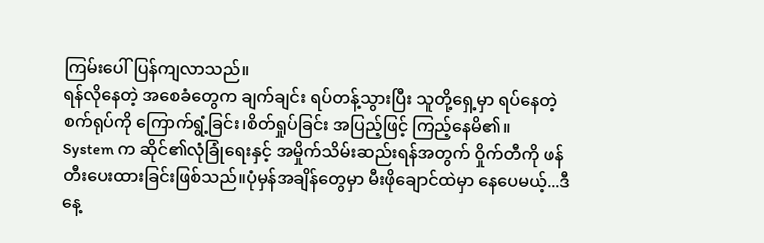ကြမ်းပေါ်ပြန်ကျလာသည်။
ရန်လိုနေတဲ့ အစေခံတွေက ချက်ချင်း ရပ်တန့်သွားပြီး သူတို့ရှေ့မှာ ရပ်နေတဲ့ စက်ရုပ်ကို ကြောက်ရွံ့ခြင်း၊စိတ်ရှုပ်ခြင်း အပြည့်ဖြင့် ကြည့်နေမိ၏။
System က ဆိုင်၏လုံခြုံရေးနှင့် အမှိုက်သိမ်းဆည်းရန်အတွက် ဝှိုက်တီကို ဖန်တီးပေးထားခြင်းဖြစ်သည်။ပုံမှန်အချိန်တွေမှာ မီးဖိုချောင်ထဲမှာ နေပေမယ့်...ဒီနေ့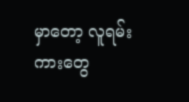မှာတော့ လူရမ်းကားတွေ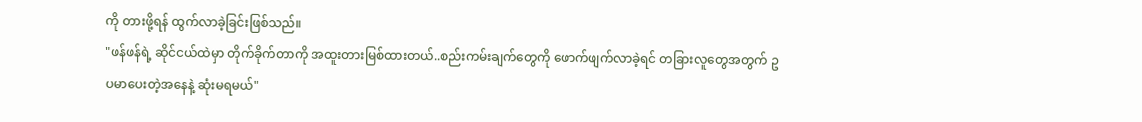ကို တားဖို့ရန် ထွက်လာခဲ့ခြင်းဖြစ်သည်။
"ဖန်ဖန်ရဲ့ ဆိုင်ငယ်ထဲမှာ တိုက်ခိုက်တာကို အထူးတားမြစ်ထားတယ်..စည်းကမ်းချက်တွေကို ဖောက်ဖျက်လာခဲ့ရင် တခြားလူတွေအတွက် ဥပမာပေးတဲ့အနေနဲ့ ဆုံးမရမယ်"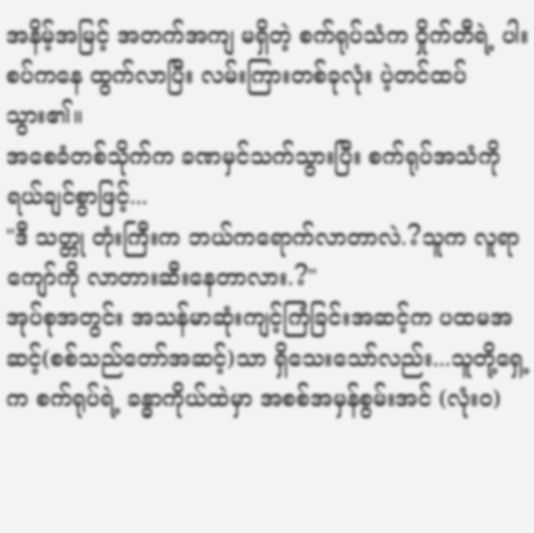အနိမ့်အမြင့် အတက်အကျ မရှိတဲ့ စက်ရုပ်သံက ဝှိုက်တီရဲ့ ပါးစပ်ကနေ ထွက်လာပြီး လမ်းကြားတစ်ခုလုံး ပဲ့တင်ထပ်သွား၏။
အစေခံတစ်သိုက်က ခဏမှင်သက်သွားပြီး စက်ရုပ်အသံကို ရယ်ချင်စွာဖြင့်...
"ဒီ သတ္တု တုံးကြီးက ဘယ်ကရောက်လာတာလဲ.?သူက လူရာကျော်ကို လာတားဆီးနေတာလား.?"
အုပ်စုအတွင်း အသန်မာဆုံးကျင့်ကြံခြင်းအဆင့်က ပထမအဆင့်(စစ်သည်တော်အဆင့်)သာ ရှိသေးသော်လည်း...သူတို့ရှေ့က စက်ရုပ်ရဲ့ ခန္ဓာကိုယ်ထဲမှာ အစစ်အမှန်စွမ်းအင် (လုံး၀)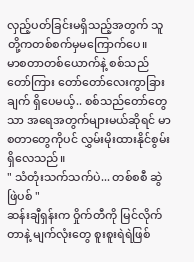လှည့်ပတ်ခြင်းမရှိသည့်အတွက် သူတို့ကတစ်စက်မှမကြောက်ပေ။
မာစတာတစ်ယောက်နဲ့ စစ်သည်တော်ကြား တော်တော်လေးကွာခြားချက် ရှိပေမယ့်.. စစ်သည်တော်တွေသာ အရေအတွက်များမယ်ဆိုရင် မာစတာတွေကိုပင် လွှမ်းမိုးထားနိုင်စွမ်းရှိလေသည်။
" သံတုံးသက်သက်ပဲ... တစ်စစီ ဆွဲဖြဲပစ် "
ဆန်းချီရှန်းက ဝှိုက်တီကို မြင်လိုက်တာနဲ့ မျက်လုံးတွေ စူးစူးရဲရဲဖြစ်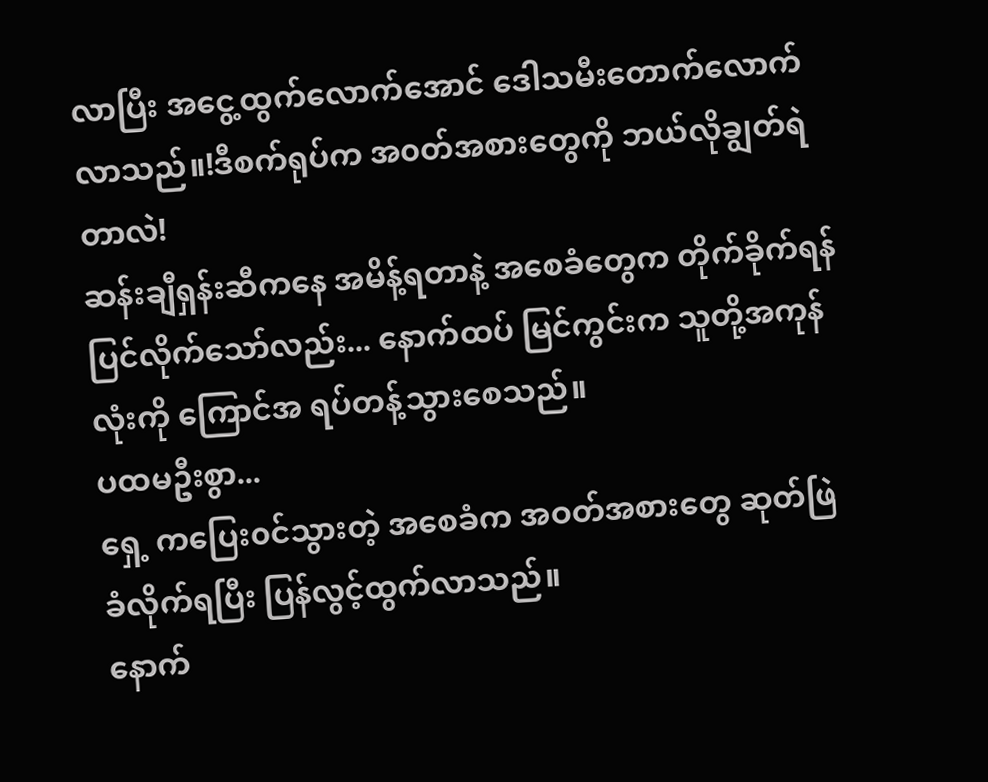လာပြီး အငွေ့ထွက်လောက်အောင် ဒေါသမီးတောက်လောက်လာသည်။!ဒီစက်ရုပ်က အ၀တ်အစားတွေကို ဘယ်လိုချွတ်ရဲတာလဲ!
ဆန်းချီရှန်းဆီကနေ အမိန့်ရတာနဲ့ အစေခံတွေက တိုက်ခိုက်ရန် ပြင်လိုက်သော်လည်း... နောက်ထပ် မြင်ကွင်းက သူတို့အကုန်လုံးကို ကြောင်အ ရပ်တန့်သွားစေသည်။
ပထမဦးစွာ...
ရှေ့ ကပြေး၀င်သွားတဲ့ အစေခံက အဝတ်အစားတွေ ဆုတ်ဖြဲ ခံလိုက်ရပြီး ပြန်လွင့်ထွက်လာသည်။
နောက်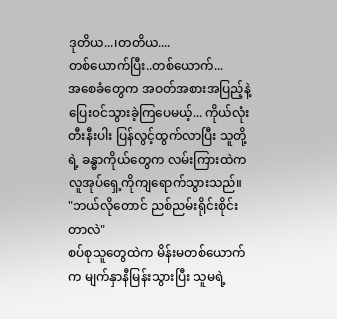ဒုတိယ...၊တတိယ....
တစ်ယောက်ပြီး..တစ်ယောက်...
အစေခံတွေက အဝတ်အစားအပြည့်နဲ့ ပြေး၀င်သွားခဲ့ကြပေမယ့်... ကိုယ်လုံးတီးနီးပါး ပြန်လွင့်ထွက်လာပြီး သူတို့ရဲ့ ခန္ဓာကိုယ်တွေက လမ်းကြားထဲက လူအုပ်ရှေ့ကိုကျရောက်သွားသည်။
"ဘယ်လိုတောင် ညစ်ညမ်းရိုင်းစိုင်းတာလဲ"
စပ်စုသူတွေထဲက မိန်းမတစ်ယောက်က မျက်နှာနီမြန်းသွားပြီး သူမရဲ့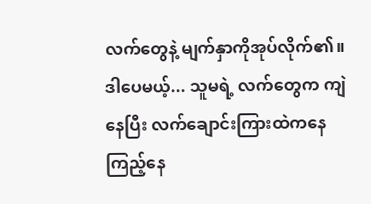လက်တွေနဲ့ မျက်နှာကိုအုပ်လိုက်၏။ ဒါပေမယ့်... သူမရဲ့ လက်တွေက ကျဲနေပြီး လက်ချောင်းကြားထဲကနေ ကြည့်နေ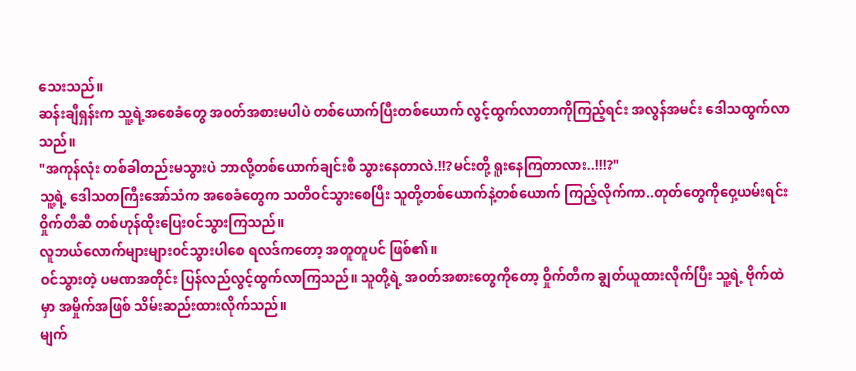သေးသည်။
ဆန်းချီရှန်းက သူ့ရဲ့အစေခံတွေ အ၀တ်အစားမပါပဲ တစ်ယောက်ပြီးတစ်ယောက် လွင့်ထွက်လာတာကိုကြည့်ရင်း အလွန်အမင်း ဒေါသထွက်လာသည်။
"အကုန်လုံး တစ်ခါတည်းမသွားပဲ ဘာလို့တစ်ယောက်ချင်းစီ သွားနေတာလဲ.!!?မင်းတို့ ရူးနေကြတာလား..!!!?"
သူ့ရဲ့ ဒေါသတကြီးအော်သံက အစေခံတွေက သတိဝင်သွားစေပြီး သူတို့တစ်ယောက်နဲ့တစ်ယောက် ကြည့်လိုက်ကာ..တုတ်တွေကိုဝှေ့ယမ်းရင်း ဝှိုက်တီဆီ တစ်ဟုန်ထိုးပြေး၀င်သွားကြသည်။
လူဘယ်လောက်များများ၀င်သွားပါစေ ရလဒ်ကတော့ အတူတူပင် ဖြစ်၏။
ဝင်သွားတဲ့ ပမဏအတိုင်း ပြန်လည်လွင့်ထွက်လာကြသည်။ သူတို့ရဲ့ အ၀တ်အစားတွေကိုတော့ ဝှိုက်တီက ချွတ်ယူထားလိုက်ပြီး သူ့ရဲ့ ဗိုက်ထဲမှာ အမှိုက်အဖြစ် သိမ်းဆည်းထားလိုက်သည်။
မျက်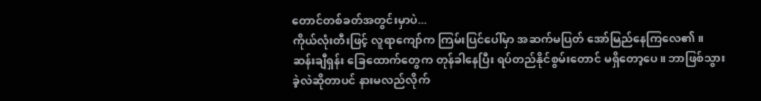တောင်တစ်ခတ်အတွင်းမှာပဲ...
ကိုယ်လုံးတီးဖြင့် လူရာကျော်က ကြမ်းပြင်ပေါ်မှာ အဆက်မပြတ် အော်မြည်နေကြလေ၏။
ဆန်းချီရှန်း ခြေထောက်တွေက တုန်ခါနေပြီး ရပ်တည်နိုင်စွမ်းတောင် မရှိတော့ပေ။ ဘာဖြစ်သွားခဲ့လဲဆိုတာပင် နားမလည်လိုက်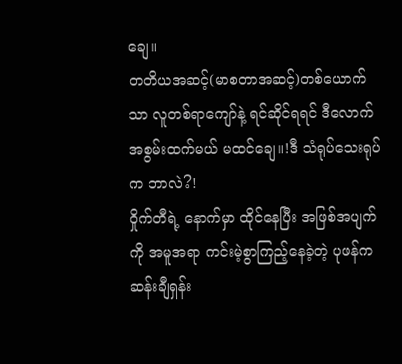ချေ။
တတိယအဆင့်(မာစတာအဆင့်)တစ်ယောက်သာ လူတစ်ရာကျော်နဲ့ ရင်ဆိုင်ရရင် ဒီလောက် အစွမ်းထက်မယ် မထင်ချေ။!ဒီ သံရုပ်သေးရုပ်က ဘာလဲ?!
ဝှိုက်တီရဲ့ နောက်မှာ ထိုင်နေပြီး အဖြစ်အပျက်ကို အမူအရာ ကင်းမဲ့စွာကြည့်နေခဲ့တဲ့ ပုဖန်က ဆန်းချီရှန်း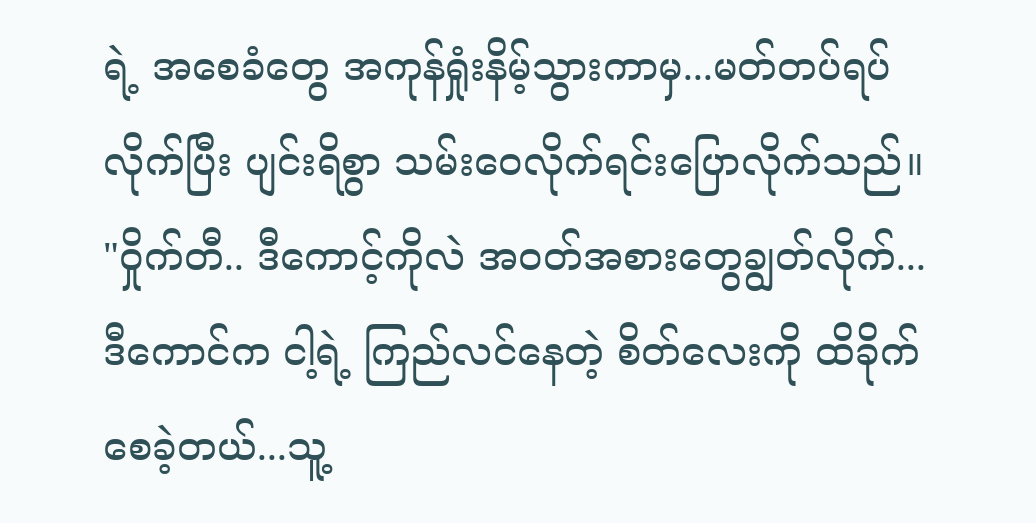ရဲ့ အစေခံတွေ အကုန်ရှုံးနိမ့်သွားကာမှ...မတ်တပ်ရပ်လိုက်ပြီး ပျင်းရိစွာ သမ်းဝေလိုက်ရင်းပြောလိုက်သည်။
"ဝှိုက်တီ.. ဒီကောင့်ကိုလဲ အ၀တ်အစားတွေချွတ်လိုက်... ဒီကောင်က ငါ့ရဲ့ ကြည်လင်နေတဲ့ စိတ်လေးကို ထိခိုက်စေခဲ့တယ်...သူ့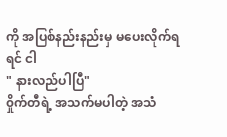ကို အပြစ်နည်းနည်းမှ မပေးလိုက်ရရင် ငါ
" နားလည်ပါပြီ"
၀ှိုက်တီရဲ့ အသက်မပါတဲ့ အသံ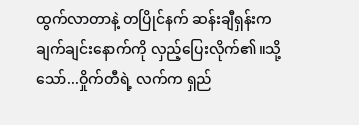ထွက်လာတာနဲ့ တပြိုင်နက် ဆန်းချီရှန်းက ချက်ချင်းနောက်ကို လှည့်ပြေးလိုက်၏။သို့သော်...ဝှိုက်တီရဲ့ လက်က ရှည်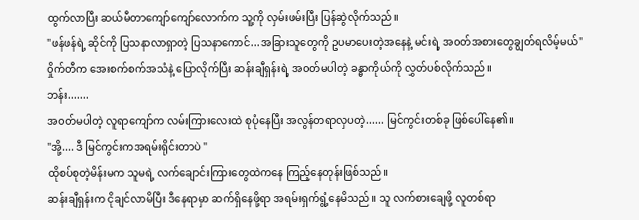ထွက်လာပြီး ဆယ်မီတာကျော်ကျော်လောက်က သူ့ကို လှမ်းဖမ်းပြီး ပြန်ဆွဲလိုက်သည်။
"ဖန်ဖန်ရဲ့ ဆိုင်ကို ပြသနာလာရှာတဲ့ ပြသနာကောင်...အခြားသူတွေကို ဥပမာပေးတဲ့အနေနဲ့ မင်းရဲ့ အ၀တ်အစားတွေချွတ်ရလိမ့်မယ်"
၀ှိုက်တီက အေးစက်စက်အသံနဲ့ ပြောလိုက်ပြီး ဆန်းချီရှန်းရဲ့ အ၀တ်မပါတဲ့ ခန္ဓာကိုယ်ကို လွှတ်ပစ်လိုက်သည်။
ဘန်း.......
အ၀တ်မပါတဲ့ လူရာကျော်က လမ်းကြားလေးထဲ စုပုံနေပြီး အလွန်တရာလှပတဲ့...... မြင်ကွင်းတစ်ခု ဖြစ်ပေါ်နေ၏။
"အို့.... ဒီ မြင်ကွင်းကအရမ်းရိုင်းတာပဲ "
ထိုစပ်စုတဲ့မိန်းမက သူမရဲ့ လက်ချောင်းကြားတွေထဲကနေ ကြည့်နေတုန်းဖြစ်သည်။
ဆန်းချီရှန်းက ငိုချင်လာမိပြီး ဒီနေရာမှာ ဆက်ရှိနေဖို့ရာ အရမ်းရှက်ရွံ့နေမိသည်။ သူ လက်စားချေဖို့ လူတစ်ရာ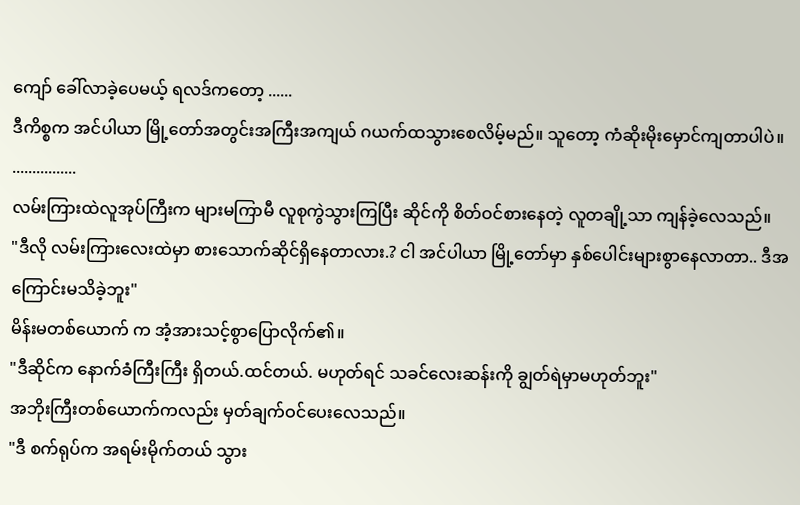ကျော် ခေါ်လာခဲ့ပေမယ့် ရလဒ်ကတော့ ......
ဒီကိစ္စက အင်ပါယာ မြို့တော်အတွင်းအကြီးအကျယ် ဂယက်ထသွားစေလိမ့်မည်။ သူတော့ ကံဆိုးမိုးမှောင်ကျတာပါပဲ။
................
လမ်းကြားထဲလူအုပ်ကြီးက များမကြာမီ လူစုကွဲသွားကြပြီး ဆိုင်ကို စိတ်ဝင်စားနေတဲ့ လူတချို့သာ ကျန်ခဲ့လေသည်။
"ဒီလို လမ်းကြားလေးထဲမှာ စားသောက်ဆိုင်ရှိနေတာလား.? ငါ အင်ပါယာ မြို့တော်မှာ နှစ်ပေါင်းများစွာနေလာတာ.. ဒီအကြောင်းမသိခဲ့ဘူး"
မိန်းမတစ်ယောက် က အံ့အားသင့်စွာပြောလိုက်၏။
"ဒီဆိုင်က နောက်ခံကြီးကြီး ရှိတယ်.ထင်တယ်. မဟုတ်ရင် သခင်လေးဆန်းကို ချွတ်ရဲမှာမဟုတ်ဘူး"
အဘိုးကြီးတစ်ယောက်ကလည်း မှတ်ချက်ဝင်ပေးလေသည်။
"ဒီ စက်ရုပ်က အရမ်းမိုက်တယ် သွား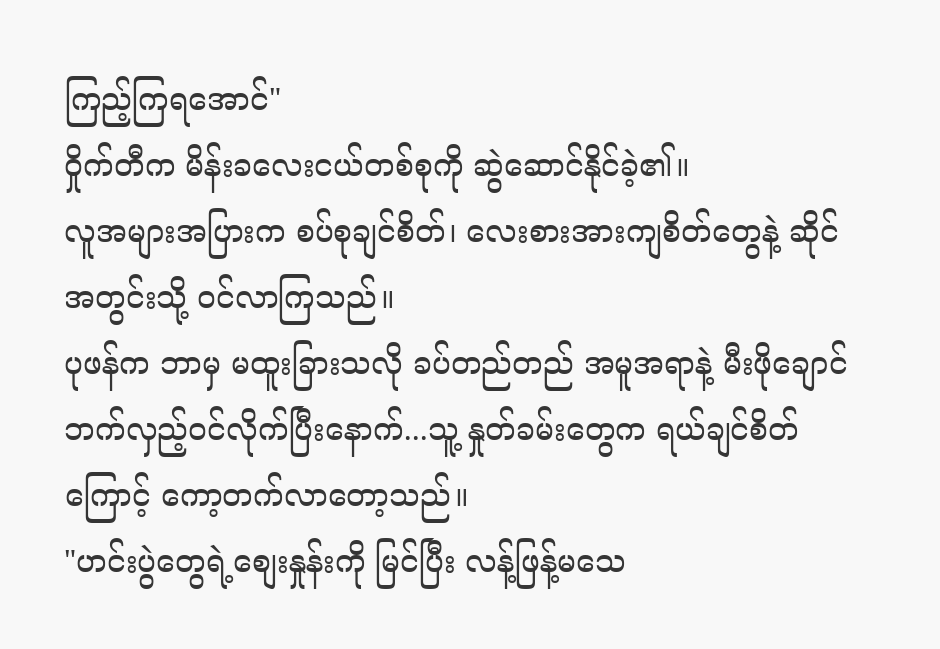ကြည့်ကြရအောင်"
ဝှိုက်တီက မိန်းခလေးငယ်တစ်စုကို ဆွဲဆောင်နိုင်ခဲ့၏။
လူအများအပြားက စပ်စုချင်စိတ်၊ လေးစားအားကျစိတ်တွေနဲ့ ဆိုင်အတွင်းသို့ ဝင်လာကြသည်။
ပုဖန်က ဘာမှ မထူးခြားသလို ခပ်တည်တည် အမူအရာနဲ့ မီးဖိုချောင်ဘက်လှည့်ဝင်လိုက်ပြီးနောက်...သူ့ နှုတ်ခမ်းတွေက ရယ်ချင်စိတ်ကြောင့် ကော့တက်လာတော့သည်။
"ဟင်းပွဲတွေရဲ့စျေးနှုန်းကို မြင်ပြီး လန့်ဖြန့်မသေ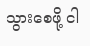သွားစေဖို့ ငါ